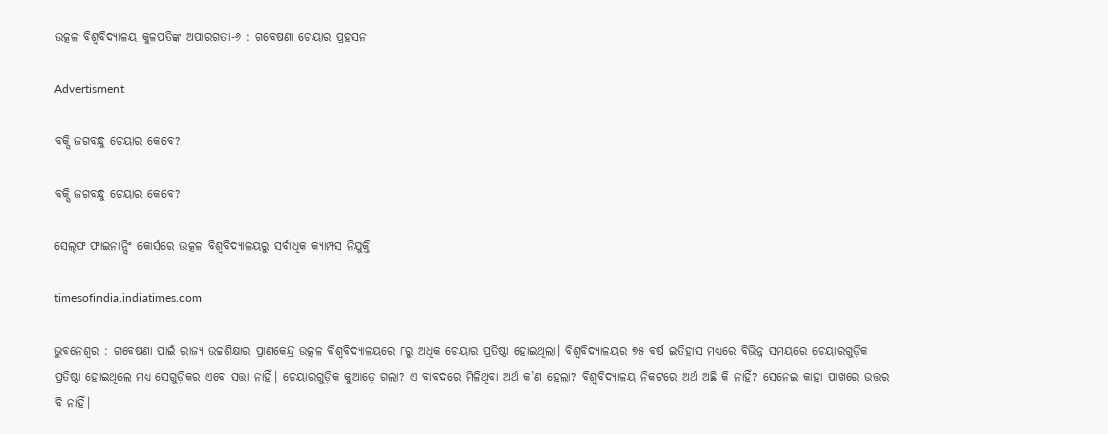ଉତ୍କଳ ବିଶ୍ବବିଦ୍ୟାଳୟ କୁଳପତିଙ୍କ ଅପାରଗତା-୬ : ଗବେଷଣା ଚେୟାର ପ୍ରହସନ

Advertisment

ବକ୍ସି ଜଗବନ୍ଧୁ ଚେୟାର କେବେ?

ବକ୍ସି ଜଗବନ୍ଧୁ ଚେୟାର କେବେ?

ସେଲ୍‌ଫ ଫାଇନାନ୍ସିଂ କୋର୍ସରେ ଉତ୍କଳ ବିଶ୍ବବିଦ୍ୟାଳୟରୁ ସର୍ବାଧିକ କ୍ୟାମ୍ପସ ନିଯୁକ୍ତି

timesofindia.indiatimes.com

ଭୁବନେଶ୍ବର : ଗବେଷଣା ପାଇଁ ରାଜ୍ୟ ଉଚ୍ଚଶିକ୍ଷାର ପ୍ରାଣକେନ୍ଦ୍ର ଉତ୍କଳ ବିଶ୍ୱବିଦ୍ୟାଳୟରେ ୮ରୁ ଅଧିକ ଚେୟାର ପ୍ରତିଷ୍ଠା ହୋଇଥିଲା। ବିଶ୍ବବିଦ୍ୟାଳୟର ୭୫ ବର୍ଷ ଇତିହାସ ମଧ୍ୟରେ ବିଭିନ୍ନ ସମୟରେ ଚେୟାରଗୁଡ଼ିକ ପ୍ରତିଷ୍ଠା ହୋଇଥିଲେ ମଧ୍ୟ ସେଗୁଡ଼ିକର ଏବେ ସତ୍ତା ନାହିଁ। ଚେୟାରଗୁଡ଼ିକ କୁଆଡ଼େ ଗଲା? ଏ ବାବଦରେ ମିଳିଥିବା ଅର୍ଥ କ’ଣ ହେଲା? ବିଶ୍ବବିଦ୍ୟାଳୟ ନିକଟରେ ଅର୍ଥ ଅଛି କି ନାହିଁ? ସେନେଇ କାହା ପାଖରେ ଉତ୍ତର ବି ନାହିଁ।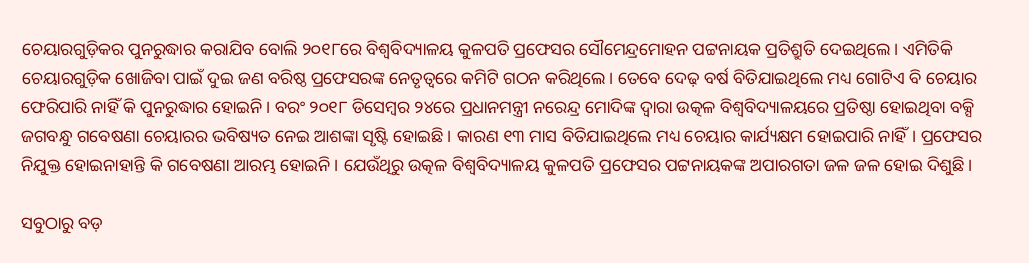ଚେୟାରଗୁଡ଼ିକର ପୁନରୁଦ୍ଧାର କରାଯିବ ବୋଲି ୨୦୧୮ରେ ବିଶ୍ବବିଦ୍ୟାଳୟ କୁଳପତି ପ୍ରଫେସର ସୌମେନ୍ଦ୍ରମୋହନ ପଟ୍ଟନାୟକ ପ୍ରତିଶ୍ରୁତି ଦେଇଥିଲେ। ଏମିତିକି ଚେୟାରଗୁଡ଼ିକ ଖୋଜିବା ପାଇଁ ଦୁଇ ଜଣ ବରିଷ୍ଠ ପ୍ରଫେସରଙ୍କ ନେତୃତ୍ବରେ କମିଟି ଗଠନ କରିଥିଲେ। ତେବେ ଦେଢ଼ ବର୍ଷ ବିତିଯାଇଥିଲେ ମଧ୍ୟ ଗୋଟିଏ ବି ଚେୟାର ଫେରିପାରି ନାହିଁ କି ପୁନରୁଦ୍ଧାର ହୋଇନି। ବରଂ ୨୦୧୮ ଡି‌ସେମ୍ବର ୨୪ରେ ପ୍ରଧାନମନ୍ତ୍ରୀ ନରେନ୍ଦ୍ର ମୋଦିଙ୍କ ଦ୍ବାରା ଉତ୍କଳ ବିଶ୍ବବିଦ୍ୟାଳୟରେ ପ୍ରତିଷ୍ଠା ହୋଇଥିବା ବକ୍ସି ଜଗବନ୍ଧୁ ଗବେଷଣା ଚେୟାରର ଭବିଷ୍ୟତ ନେଇ ଆଶଙ୍କା ସୃଷ୍ଟି ହୋଇଛି। କାରଣ ୧୩ ମାସ ବିତିଯାଇଥିଲେ ମଧ୍ୟ ଚେୟାର କାର୍ଯ୍ୟକ୍ଷମ ହୋଇପାରି ନାହିଁ। ପ୍ରଫେସର ନିଯୁକ୍ତ ହୋଇନାହାନ୍ତି କି ଗବେଷଣା ଆରମ୍ଭ ହୋଇନି। ଯେଉଁଥିରୁ ଉତ୍କଳ ବିଶ୍ବବିଦ୍ୟାଳୟ କୁଳପତି ପ୍ରଫେସର ପଟ୍ଟନାୟକଙ୍କ ଅପାରଗତା ଜଳ ଜଳ ହୋଇ ଦିଶୁଛି।

ସବୁଠାରୁ ବଡ଼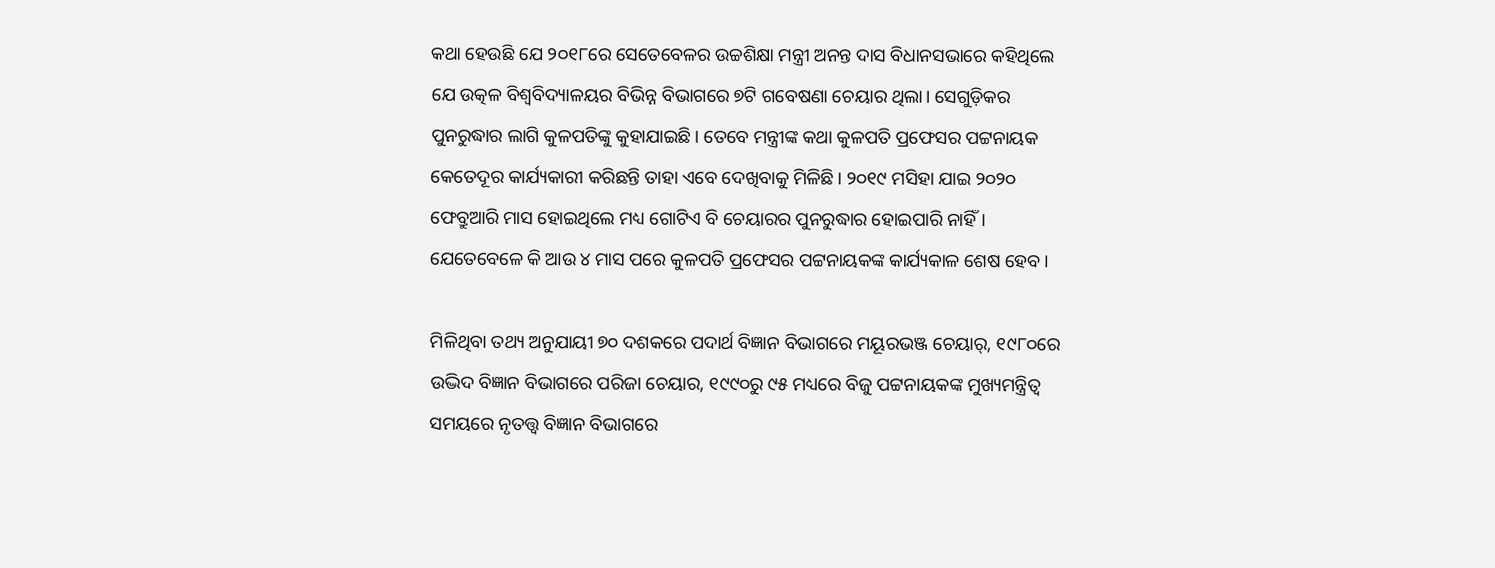କଥା ହେଉଛି ଯେ ୨୦୧୮ରେ ‌ସେତେବେଳର ଉଚ୍ଚଶିକ୍ଷା ମନ୍ତ୍ରୀ ଅନନ୍ତ ଦାସ ବିଧାନସଭାରେ କହିଥିଲେ ଯେ ଉତ୍କଳ ବିଶ୍ବବିଦ୍ୟାଳୟର ବିଭିନ୍ନ ବିଭାଗରେ ୭ଟି ଗବେଷଣା ଚେୟାର ଥିଲା। ସେଗୁଡ଼ିକର ପୁନରୁଦ୍ଧାର ଲାଗି କୁଳପତିଙ୍କୁ କୁହାଯାଇଛି। ତେବେ ମନ୍ତ୍ରୀଙ୍କ କଥା କୁଳପତି ପ୍ରଫେସର ପଟ୍ଟନାୟକ କେତେଦୂର କାର୍ଯ୍ୟକାରୀ କରିଛନ୍ତି ତାହା ଏବେ ଦେଖିବାକୁ ମିଳିଛି। ୨୦୧୯ ମସିହା ଯାଇ ୨୦୨୦ ଫେବ୍ରୁଆରି ମାସ ହୋଇଥିଲେ ମଧ୍ୟ ଗୋଟିଏ ବି ଚେୟାରର ପୁନରୁଦ୍ଧାର ହୋଇପାରି ନାହିଁ। ଯେତେବେଳେ କି ଆଉ ୪ ମାସ ପରେ କୁଳପତି ପ୍ରଫେସର ପଟ୍ଟନାୟକଙ୍କ କାର୍ଯ୍ୟକାଳ ଶେଷ ହେବ।

ମିଳିଥିବା ତଥ୍ୟ ଅନୁଯାୟୀ ୭୦ ଦଶକରେ ପଦାର୍ଥ ବିଜ୍ଞାନ ବିଭାଗରେ ମୟୂରଭଞ୍ଜ ଚେୟାର୍, ୧୯୮୦ରେ ଉଦ୍ଭିଦ ବିଜ୍ଞାନ ବିଭାଗରେ ପରିଜା ଚେୟାର, ୧୯୯୦ରୁ ୯୫ ମଧ୍ୟରେ ବିଜୁ ପଟ୍ଟନାୟକଙ୍କ ମୁଖ୍ୟମନ୍ତ୍ରିତ୍ୱ ସମୟରେ ନୃତତ୍ତ୍ବ ବିଜ୍ଞାନ ବିଭାଗରେ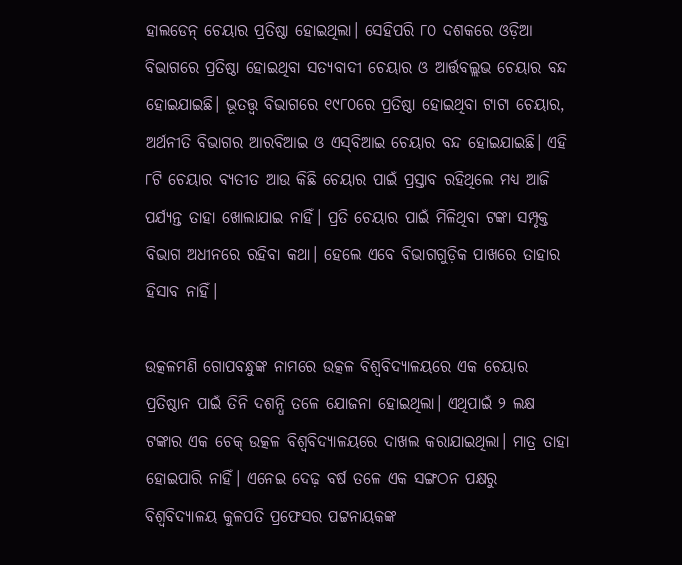ହାଲଡେନ୍‌ ଚେୟାର ପ୍ରତିଷ୍ଠା ହୋଇଥିଲା। ସେହିପରି ୮୦ ଦଶକରେ ଓଡ଼ିଆ ବିଭାଗରେ ପ୍ରତିଷ୍ଠା ହୋଇଥିବା ସତ୍ୟବାଦୀ ଚେୟାର ଓ ଆର୍ତ୍ତବଲ୍ଲଭ ଚେୟାର ବନ୍ଦ ହୋଇଯାଇଛି। ଭୂତତ୍ତ୍ୱ ବିଭାଗରେ ୧୯୮୦ରେ ପ୍ରତିଷ୍ଠା ହୋଇଥିବା ଟାଟା ଚେୟାର, ଅର୍ଥନୀତି ବିଭାଗର ଆରବିଆଇ ଓ ଏସ୍‌ବିଆଇ ଚେୟାର ବନ୍ଦ ହୋଇଯାଇଛି। ଏହି ୮ଟି ଚେୟାର ବ୍ୟତୀତ ଆଉ କିଛି ଚେୟାର ପାଇଁ ପ୍ରସ୍ତାବ ରହିଥିଲେ ମଧ୍ୟ ଆଜି ପର୍ଯ୍ୟନ୍ତ ତାହା ଖୋଲାଯାଇ ନାହିଁ। ପ୍ରତି ଚେୟାର ପାଇଁ ମିଳିଥିବା ଟଙ୍କା ସମ୍ପୃକ୍ତ ବିଭାଗ ଅଧୀନରେ ରହିବା କଥା। ହେଲେ ଏବେ ବିଭାଗଗୁଡ଼ିକ ପାଖରେ ତାହାର ହିସାବ ନାହିଁ।

ଉତ୍କଳମଣି ଗୋପବନ୍ଧୁଙ୍କ ନାମରେ ଉତ୍କଳ ବିଶ୍ୱବିଦ୍ୟାଳୟରେ ଏକ ଚେୟାର ପ୍ରତିଷ୍ଠାନ ପାଇଁ ତିନି ଦଶନ୍ଧି ତଳେ ଯୋଜନା ହୋଇଥିଲା। ଏଥିପାଇଁ ୨ ଲକ୍ଷ ଟଙ୍କାର ଏକ ଚେକ୍ ଉତ୍କଳ ବିଶ୍ୱବିଦ୍ୟାଳୟରେ ଦାଖଲ କରାଯାଇଥିଲା। ମାତ୍ର ତାହା ହୋଇପାରି ନାହିଁ। ‌ଏନେଇ ଦେଢ଼ ବର୍ଷ ତଳେ ଏକ ସଙ୍ଗଠନ ପକ୍ଷରୁ ବିଶ୍ବବିଦ୍ୟାଳୟ କୁଳପତି ପ୍ରଫେସର ପଟ୍ଟନାୟକଙ୍କ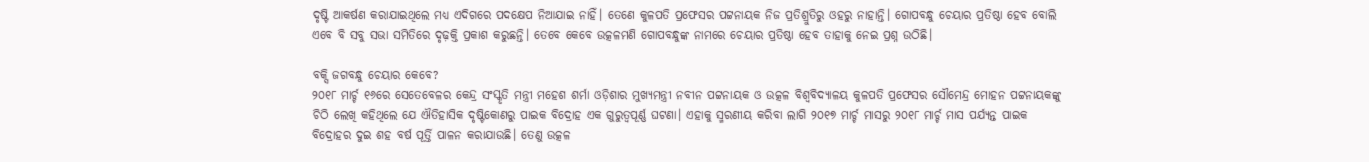ଦୃଷ୍ଟି ଆକର୍ଷଣ କରାଯାଇଥିଲେ ମଧ୍ୟ ଏଦିଗରେ ପଦକ୍ଷେପ ନିଆଯାଇ ନାହିଁ। ତେଣେ କୁଳପତି ପ୍ରଫେସର ପଟ୍ଟନାୟକ ନିଜ ପ୍ରତିଶ୍ରୁତିରୁ ଓହରୁ ନାହାନ୍ତି। ଗୋପବନ୍ଧୁ ଚେୟାର ପ୍ରତିଷ୍ଠା ହେବ ବୋଲି ଏବେ ବି ସବୁ ସଭା ସମିତିରେ ଦୃଢ଼କ୍ତି ପ୍ରକାଶ କରୁଛନ୍ତି। ତେବେ କେବେ ଉତ୍କଳମଣି ଗୋପବନ୍ଧୁଙ୍କ ନାମରେ ଚେୟାର ପ୍ରତିଷ୍ଠା ହେବ ‌‌ତାହାକୁ ନେଇ ପ୍ରଶ୍ନ ଉଠିଛି।

ବକ୍ସି ଜଗବନ୍ଧୁ ଚେୟାର କେବେ?
୨୦୧୮ ମାର୍ଚ୍ଚ ୧୬ରେ ସେତେବେଳର କେନ୍ଦ୍ର ସଂସ୍କୃତି ମନ୍ତ୍ରୀ ମହେଶ ଶର୍ମା ଓଡ଼ିଶାର ମୁଖ୍ୟମନ୍ତ୍ରୀ ନବୀନ ପଟ୍ଟନାୟକ ଓ ଉତ୍କଳ ବିଶ୍ୱବିଦ୍ୟାଳୟ କୁଳପତି ପ୍ରଫେସର ସୌମେନ୍ଦ୍ର ମୋହନ ପଟ୍ଟନା‌ୟକଙ୍କୁ ଚିଠି ଲେଖି କହିଥିଲେ ଯେ ଐତିହାସିକ ଦୃଷ୍ଟିକୋଣରୁ ପାଇକ ବିଦ୍ରୋହ ଏକ ଗୁରୁତ୍ୱପୂର୍ଣ୍ଣ ଘଟଣା। ଏହାକୁ ସ୍ମରଣୀୟ କରିବା ଲାଗି ୨୦୧୭ ମାର୍ଚ୍ଚ ମାସରୁ ୨୦୧୮ ମାର୍ଚ୍ଚ ମାସ ପର୍ଯ୍ୟନ୍ତ ପାଇକ ବିଦ୍ରୋହର ଦୁଇ ଶହ ବର୍ଷ ପୂର୍ତ୍ତି ପାଳନ କରାଯାଉଛି। ତେଣୁ ଉତ୍କଳ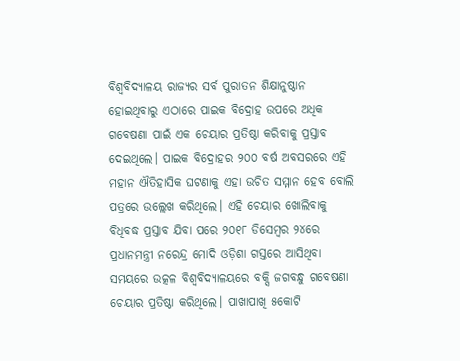ବିଶ୍ୱବିଦ୍ୟାଳୟ ରାଜ୍ୟର ସର୍ବ ପୁରାତନ ଶିକ୍ଷାନୁଷ୍ଠାନ ହୋଇଥିବାରୁ ଏଠାରେ ପାଇକ ବିଦ୍ରୋହ ଉପରେ ଅଧିକ ଗବେଷଣା ପାଇଁ ଏକ ଚେୟାର ପ୍ରତିଷ୍ଠା କରିବାକୁ ପ୍ରସ୍ତାବ ଦେଇଥି‌ଲେ। ପାଇକ ବିଦ୍ରୋହର ୨୦୦ ବର୍ଷ ଅବସରରେ ଏହି ମହାନ ଐତିହାସିକ ଘଟଣାକୁ ଏହା ଉଚିତ ସମ୍ମାନ ହେବ ବୋଲି ପତ୍ରରେ ଉଲ୍ଲେଖ କରିଥିଲେ। ଏହି ଚେୟାର ଖୋଲିବାକୁ ବିଧିବଦ୍ଧ ପ୍ରସ୍ତାବ ଯିବା ପରେ ୨୦୧୮ ଡି‌ସେମ୍ବର ୨୪ରେ ପ୍ରଧାନମନ୍ତ୍ରୀ ନରେନ୍ଦ୍ର ମୋଦି ଓଡ଼ିଶା ଗସ୍ତରେ ଆସିଥିବା ସମୟରେ ଉତ୍କଳ ବିଶ୍ବବିଦ୍ୟାଳୟରେ ବକ୍ସି ଜଗବନ୍ଧୁ ଗବେଷଣା ଚେୟାର ପ୍ରତିଷ୍ଠା କରିଥିଲେ। ପାଖାପାଖି ୫କୋଟି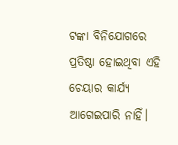ଟଙ୍କା ବିନିଯୋଗରେ ପ୍ରତିଷ୍ଠା ହୋଇଥିବା ଏହି ଚେୟାର କାର୍ଯ୍ୟ ଆଗେଇପାରି ନାହିଁ।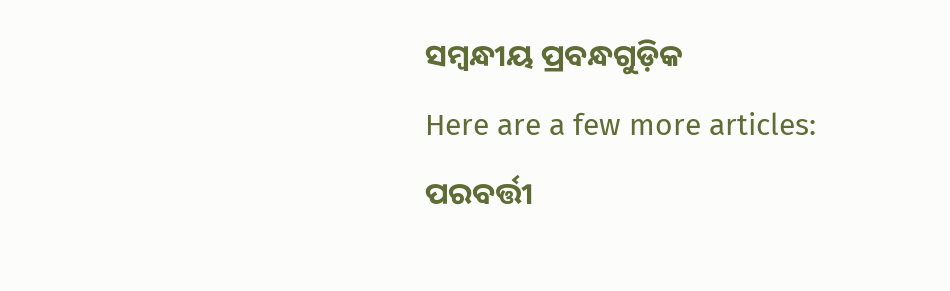ସମ୍ବନ୍ଧୀୟ ପ୍ରବନ୍ଧଗୁଡ଼ିକ
Here are a few more articles:
ପରବର୍ତ୍ତୀ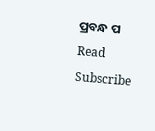ପ୍ରବନ୍ଧ ପ Read
Subscribe